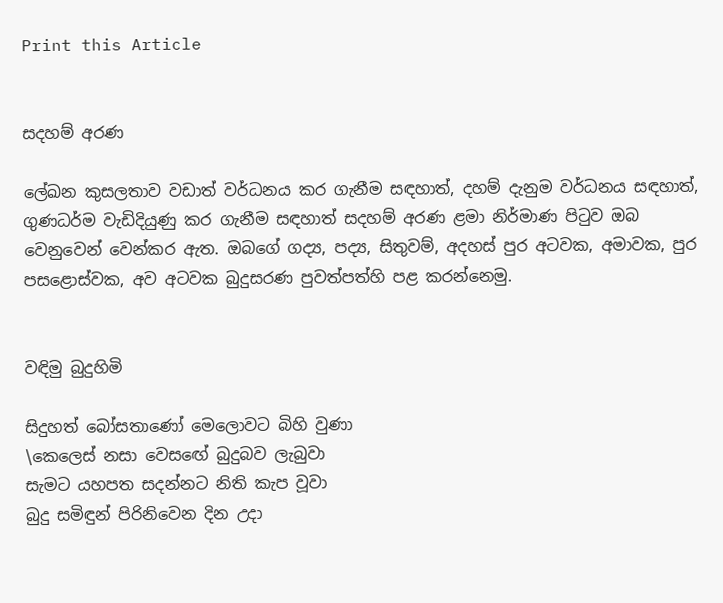Print this Article


සදහම් අරණ

ලේඛන කුසලතාව වඩාත් වර්ධනය කර ගැනීම සඳහාත්, දහම් දැනුම වර්ධනය සඳහාත්, ගුණධර්ම වැඩිදියුණු කර ගැනීම සඳහාත් සදහම් අරණ ළමා නිර්මාණ පිටුව ඔබ වෙනුවෙන් වෙන්කර ඇත. ඔබගේ ගද්‍ය, පද්‍ය, සිතුවම්, අදහස් පුර අටවක, අමාවක, පුර පසළොස්වක, අව අටවක බුදුසරණ පුවත්පත්හි පළ කරන්නෙමු.


වඳිමු බුදුහිමි

සිදුහත් බෝසතාණෝ මෙලොවට බිහි වුණා
\කෙලෙස් නසා වෙසඟේ බුදුබව ලැබුවා
සැමට යහපත සදන්නට නිති කැප වූවා
බුදු සමිඳුන් පිරිනිවෙන දින උදා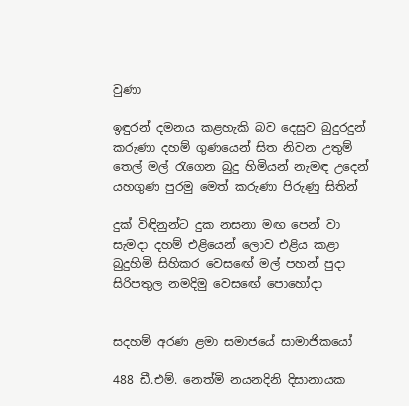වුණා

ඉඳුරන් දමනය කළහැකි බව දෙසුව බුදුරදුන්
කරුණා දහම් ගුණයෙන් සිත නිවන උතුම්
තෙල් මල් රැගෙන බුදු හිමියන් නැමඳ උදෙන්
යහගුණ පුරමු මෙත් කරුණා පිරුණු සිතින්

දුක් විඳිනුන්ට දුක නසනා මඟ පෙන් වා
සැමදා දහම් එළියෙන් ලොව එළිය කළා
බුදුහිමි සිහිකර වෙසඟේ මල් පහන් පුදා
සිරිපතුල නමදිමු වෙසඟේ පොහෝදා


සදහම් අරණ ළමා සමාජයේ සාමාජිකයෝ

488 ඩී.එම්. නෙත්මි නයනදිනි දිසානායක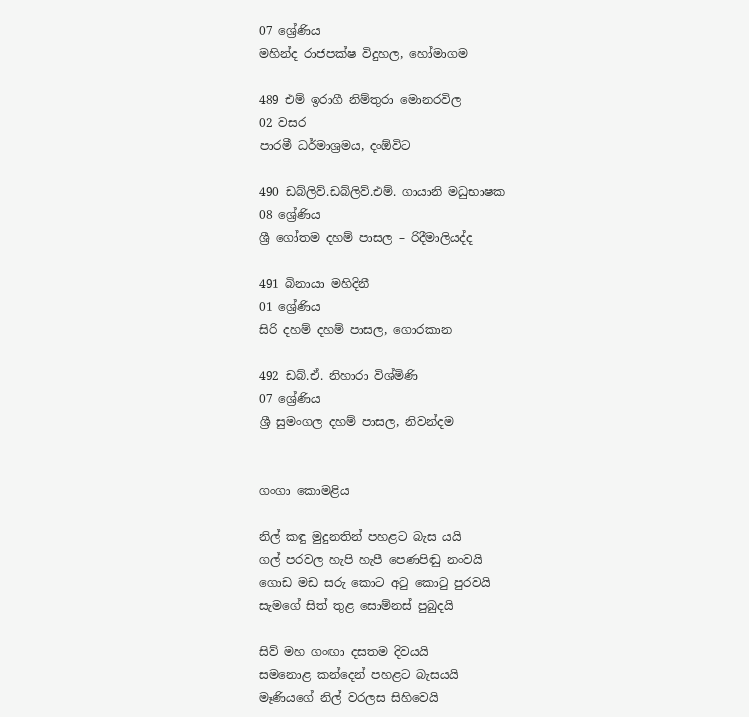07 ශ්‍රේණිය
මහින්ද රාජපක්ෂ විදුහල, හෝමාගම

489 එම් ඉරාගී නිම්තුරා මොනරවිල
02 වසර
පාරමී ධර්මාශ්‍රමය, දංඕවිට

490 ඩබ්ලිව්.ඩබ්ලිව්.එම්. ගායානි මධුභාෂක
08 ශ්‍රේණිය
ශ්‍රී ගෝතම දහම් පාසල – රිදීමාලියද්ද

491 බිනායා මහිදිනී
01 ශ්‍රේණිය
සිරි දහම් දහම් පාසල, ගොරකාන

492 ඩබ්.ඒ. නිහාරා විශ්මිණි
07 ශ්‍රේණිය
ශ්‍රී සුමංගල දහම් පාසල, නිවන්දම


ගංගා කොමළිය

නිල් කඳු මුදුනතින් පහළට බැස යයි
ගල් පරවල හැපි හැපී පෙණපිඬු නංවයි
ගොඩ මඩ සරු කොට අටු කොටු පුරවයි
සැමගේ සිත් තුළ සොම්නස් පුබුදයි

සිව් මහ ගංඟා දසතම දිවයයි
සමනොළ කන්දෙන් පහළට බැසයයි
මෑණියගේ නිල් වරලස සිහිවෙයි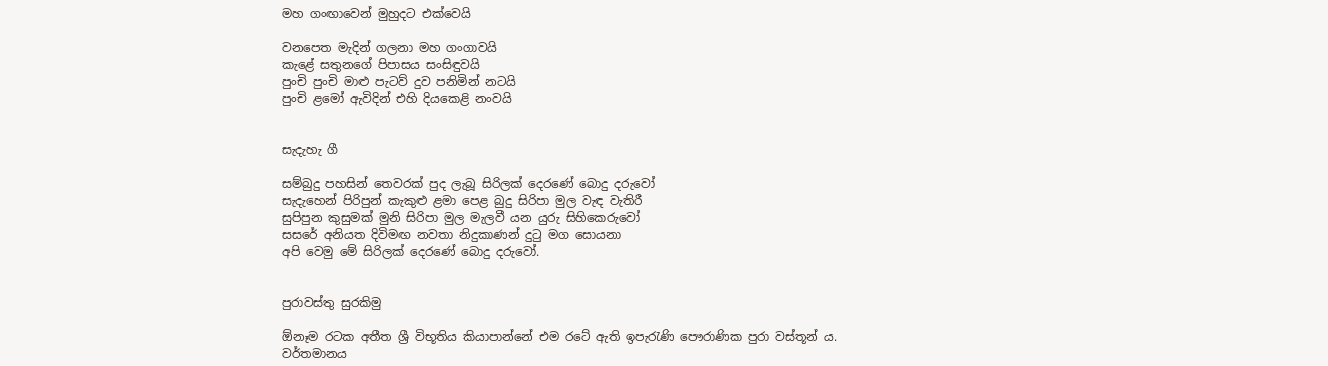මහ ගංඟාවෙන් මුහුදට එක්වෙයි

වනපෙත මැදින් ගලනා මහ ගංගාවයි
කැළේ සතුනගේ පිපාසය සංසිඳුවයි
පුංචි පුංචි මාළු පැටව් දුව පනිමින් නටයි
පුංචි ළමෝ ඇවිදින් එහි දියකෙළි නංවයි


සැදැහැ ගී

සම්බුදු පහසින් තෙවරක් පුද ලැබූ සිරිලක් දෙරණේ බොදු දරුවෝ
සැදැහෙන් පිරිපුන් කැකුළු ළමා පෙළ බුදු සිරිපා මුල වැඳ වැතිරී
සුපිපුන කුසුමක් මුනි සිරිපා මුල මැලවී යන යුරු සිහිකෙරුවෝ
සසරේ අනියත දිවිමඟ නවතා නිදුකාණන් දුටු මග සොයනා
අපි වෙමු මේ සිරිලක් දෙරණේ බොදු දරුවෝ.


පුරාවස්තු සුරකිමු

ඕනෑම රටක අතීත ශ්‍රී විභූතිය කියාපාන්නේ එම රටේ ඇති ඉපැරැණි පෞරාණික පුරා වස්තූන් ය. වර්තමානය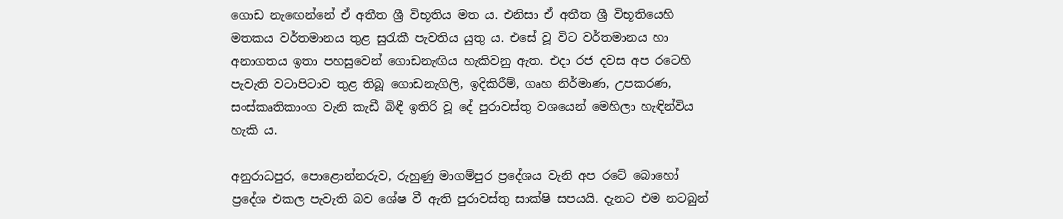ගොඩ නැඟෙන්නේ ඒ අතීත ශ්‍රී විභූතිය මත ය. එනිසා ඒ අතීත ශ්‍රී විභූතියෙහි මතකය වර්තමානය තුළ සුරැකී පැවතිය යුතු ය. එසේ වූ විට වර්තමානය හා අනාගතය ඉතා පහසුවෙන් ගොඩනැඟිය හැකිවනු ඇත. එදා රජ දවස අප රටෙහි පැවැති වටාපිටාව තුළ තිබූ ගොඩනැගිලි, ඉදිකිරීම්, ගෘහ නිර්මාණ, උපකරණ, සංස්කෘතිකාංග වැනි කැඩී බිඳී ඉතිරි වූ දේ පුරාවස්තු වශයෙන් මෙහිලා හැඳින්විය හැකි ය.

අනුරාධපුර, පොළොන්නරුව, රුහුණු මාගම්පුර ප්‍රදේශය වැනි අප රටේ බොහෝ ප්‍රදේශ එකල පැවැති බව ශේෂ වී ඇති පුරාවස්තු සාක්ෂි සපයයි. දැනට එම නටබුන්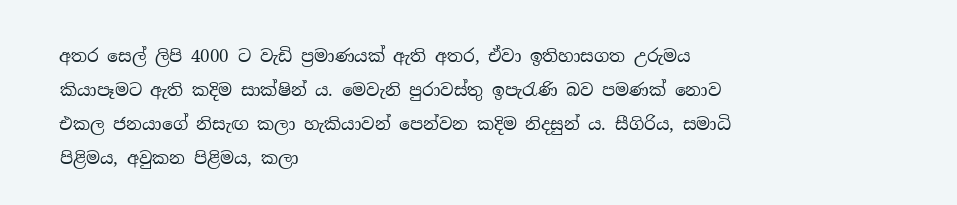අතර සෙල් ලිපි 4000 ට වැඩි ප්‍රමාණයක් ඇති අතර, ඒවා ඉතිහාසගත උරුමය කියාපෑමට ඇති කදිම සාක්ෂින් ය. මෙවැනි පුරාවස්තු ඉපැරැණි බව පමණක් නොව එකල ජනයාගේ නිසැඟ කලා හැකියාවන් පෙන්වන කදිම නිදසුන් ය. සීගිරිය, සමාධි පිළිමය, අවුකන පිළිමය, කලා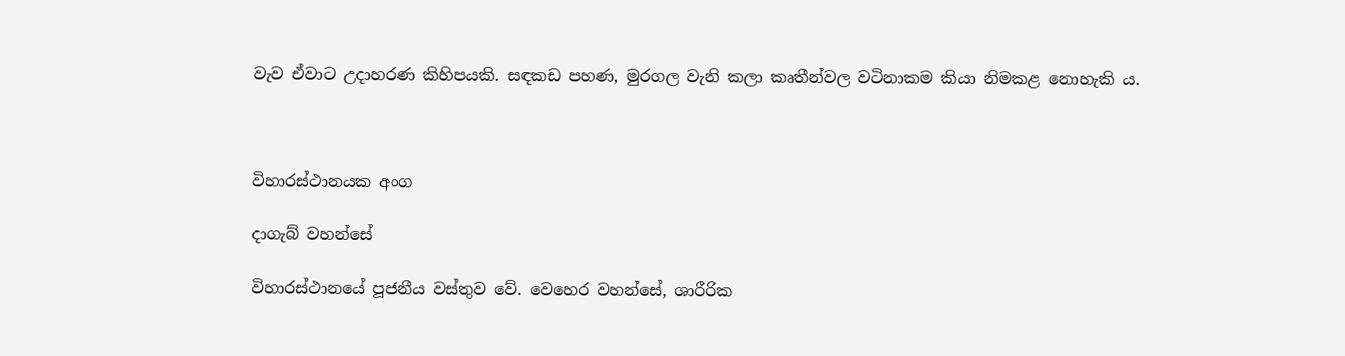වැව ඒවාට උදාහරණ කිහිපයකි. සඳකඩ පහණ, මුරගල වැනි කලා කෘතීන්වල වටිනාකම කියා නිමකළ නොහැකි ය.



විහාරස්ථානයක අංග

දාගැබ් වහන්සේ

විහාරස්ථානයේ පූජනීය වස්තුව වේ. වෙහෙර වහන්සේ, ශාරීරික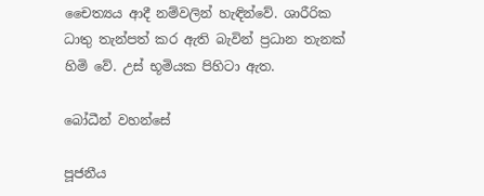චෛත්‍යය ආදී නම්වලින් හැඳින්වේ. ශාරීරික ධාතු තැන්පත් කර ඇති බැවින් ප්‍රධාන තැනක් හිමි වේ. උස් භූමියක පිහිටා ඇත.

බෝධීන් වහන්සේ

පූජනීය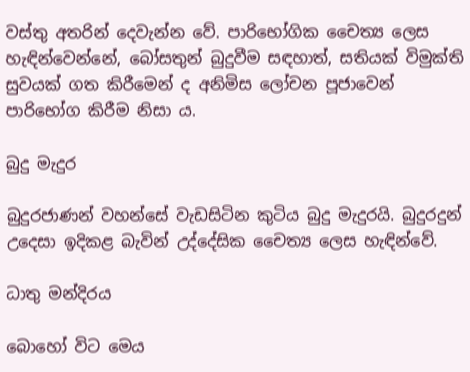වස්තු අතරින් දෙවැන්න වේ. පාරිභෝගික චෛත්‍ය ලෙස හැඳින්වෙන්නේ, බෝසතුන් බුදුවීම සඳහාත්, සතියක් විමුක්ති සුවයක් ගත කිරීමෙන් ද අනිමිස ලෝචන පූජාවෙන් පාරිභෝග කිරීම නිසා ය.

බුදු මැදුර

බුදුරජාණන් වහන්සේ වැඩසිටින කුටිය බුදු මැදුරයි. බුදුරදුන් උදෙසා ඉදිකළ බැවින් උද්දේසික චෛත්‍ය ලෙස හැඳින්වේ.

ධාතු මන්දිරය

බොහෝ විට මෙය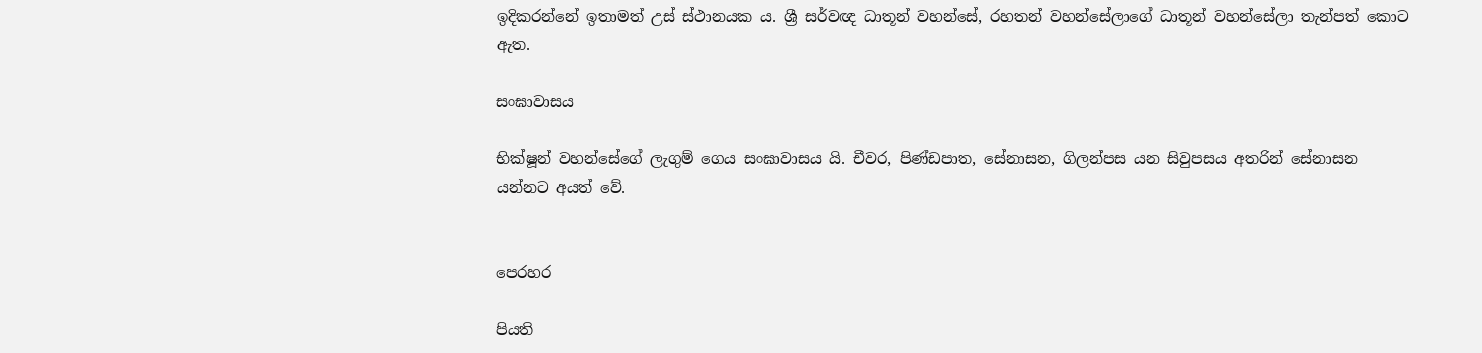ඉදිකරන්නේ ඉතාමත් උස් ස්ථානයක ය. ශ්‍රී සර්වඥ ධාතූන් වහන්සේ, රහතන් වහන්සේලාගේ ධාතූන් වහන්සේලා තැන්පත් කොට ඇත.

සංඝාවාසය

භික්ෂූන් වහන්සේගේ ලැගුම් ගෙය සංඝාවාසය යි. චීවර, පිණ්ඩපාත, සේනාසන, ගිලන්පස යන සිවුපසය අතරින් සේනාසන යන්නට අයත් වේ.


පෙරහර

පියති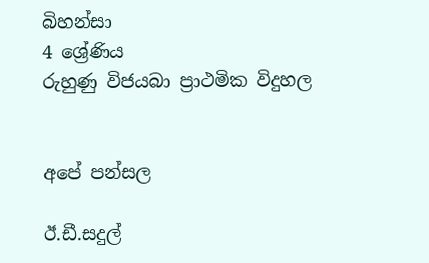බිහන්සා
4 ශ්‍රේණිය
රුහුණු විජයබා ප්‍රාථමික විදුහල


අපේ පන්සල

ඊ.ඩී.සදුල්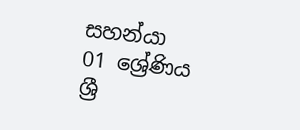සහන්යා
01 ශ්‍රේණිය
ශ්‍රී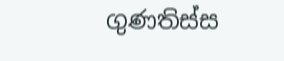ගුණතිස්ස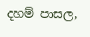දහම් පාසල,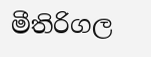මීතිරිගල